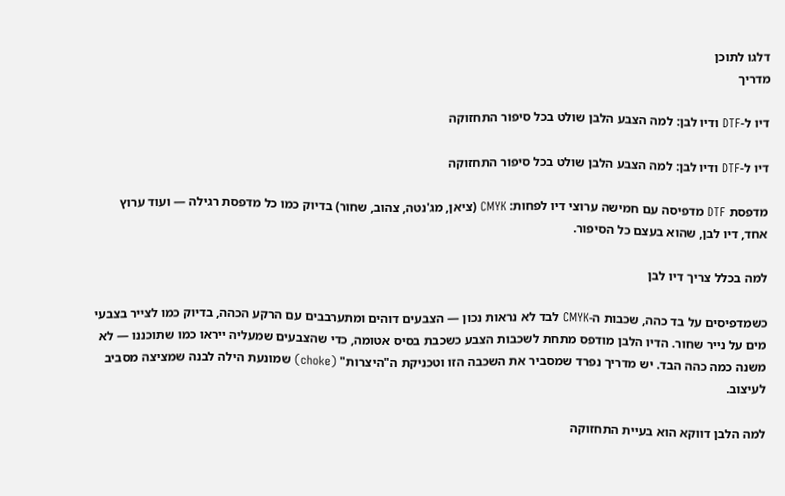דלגו לתוכן
מדריך

דיו ל-DTF ודיו לבן: למה הצבע הלבן שולט בכל סיפור התחזוקה

דיו ל-DTF ודיו לבן: למה הצבע הלבן שולט בכל סיפור התחזוקה

מדפסת DTF מדפיסה עם חמישה ערוצי דיו לפחות: CMYK (ציאן, מג'נטה, צהוב, שחור) בדיוק כמו כל מדפסת רגילה — ועוד ערוץ אחד, דיו לבן, שהוא בעצם כל הסיפור.

למה בכלל צריך דיו לבן

כשמדפיסים על בד כהה, שכבות ה-CMYK לבד לא נראות נכון — הצבעים דוהים ומתערבבים עם הרקע הכהה, בדיוק כמו לצייר בצבעי מים על נייר שחור. הדיו הלבן מודפס מתחת לשכבות הצבע כשכבת בסיס אטומה, כדי שהצבעים שמעליה ייראו כמו שתוכננו — לא משנה כמה כהה הבד. יש מדריך נפרד שמסביר את השכבה הזו וטכניקת ה"היצרות" (choke) שמונעת הילה לבנה שמציצה מסביב לעיצוב.

למה הלבן דווקא הוא בעיית התחזוקה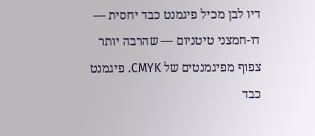דיו לבן מכיל פיגמנט כבד יחסית — דו-חמצני טיטניום — שהרבה יותר צפוף מפיגמנטים של CMYK. פיגמנט כבד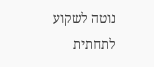נוטה לשקוע לתחתית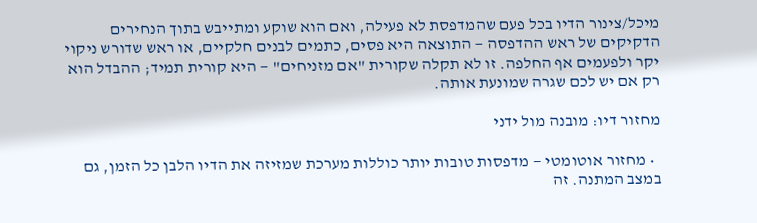מיכל/צינור הדיו בכל פעם שהמדפסת לא פעילה, ואם הוא שוקע ומתייבש בתוך הנחירים הדקיקים של ראש ההדפסה — התוצאה היא פסים, כתמים לבנים חלקיים, או ראש שדורש ניקוי יקר ולפעמים אף החלפה. זו לא תקלה שקורית "אם מזניחים" — היא קורית תמיד; ההבדל הוא רק אם יש לכם שגרה שמונעת אותה.

מחזור דיו: מובנה מול ידני

  • מחזור אוטומטי — מדפסות טובות יותר כוללות מערכת שמזיזה את הדיו הלבן כל הזמן, גם במצב המתנה. זה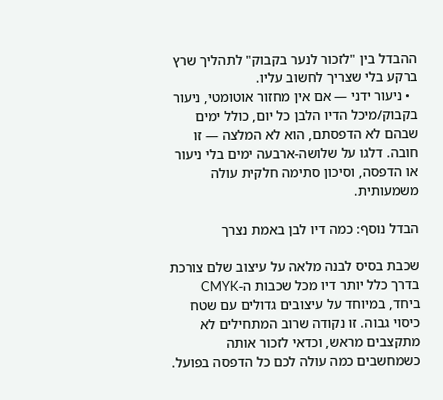ההבדל בין "לזכור לנער בקבוק" לתהליך שרץ ברקע בלי שצריך לחשוב עליו.
  • ניעור ידני — אם אין מחזור אוטומטי, ניעור בקבוק/מיכל הדיו הלבן כל יום, כולל ימים שבהם לא הדפסתם, הוא לא המלצה — זו חובה. דלגו על שלושה-ארבעה ימים בלי ניעור או הדפסה, וסיכון סתימה חלקית עולה משמעותית.

הבדל נוסף: כמה דיו לבן באמת נצרך

שכבת בסיס לבנה מלאה על עיצוב שלם צורכת בדרך כלל יותר דיו מכל שכבות ה-CMYK ביחד, במיוחד על עיצובים גדולים עם שטח כיסוי גבוה. זו נקודה שרוב המתחילים לא מתקצבים מראש, וכדאי לזכור אותה כשמחשבים כמה עולה לכם כל הדפסה בפועל.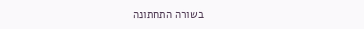בשורה התחתונה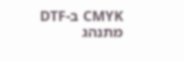CMYK ב-DTF מתנהג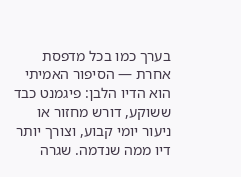בערך כמו בכל מדפסת אחרת — הסיפור האמיתי הוא הדיו הלבן: פיגמנט כבד ששוקע, דורש מחזור או ניעור יומי קבוע, וצורך יותר דיו ממה שנדמה. שגרה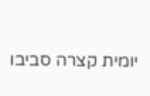יומית קצרה סביבו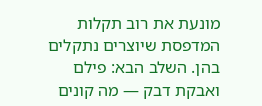מונעת את רוב תקלות המדפסת שיוצרים נתקלים בהן. השלב הבא: פילם ואבקת דבק — מה קונים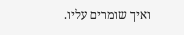ואיך שומרים עליו.